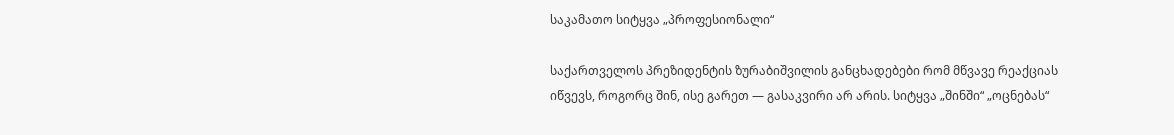საკამათო სიტყვა „პროფესიონალი“

საქართველოს პრეზიდენტის ზურაბიშვილის განცხადებები რომ მწვავე რეაქციას იწვევს, როგორც შინ, ისე გარეთ — გასაკვირი არ არის. სიტყვა „შინში“ „ოცნებას“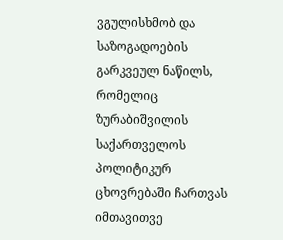ვგულისხმობ და საზოგადოების გარკვეულ ნაწილს, რომელიც ზურაბიშვილის საქართველოს პოლიტიკურ ცხოვრებაში ჩართვას იმთავითვე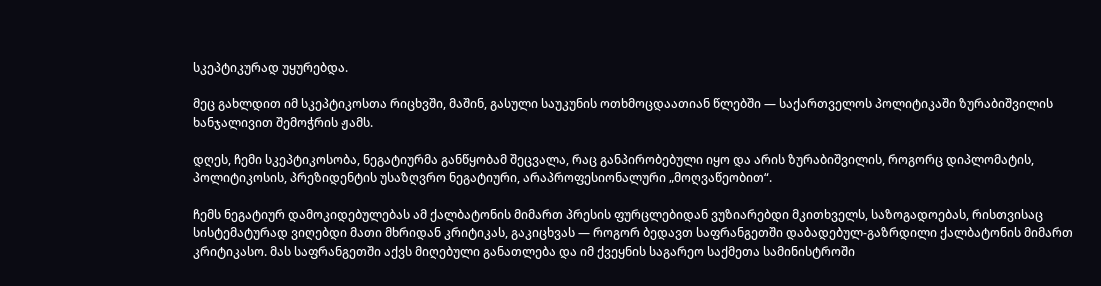სკეპტიკურად უყურებდა.

მეც გახლდით იმ სკეპტიკოსთა რიცხვში, მაშინ, გასული საუკუნის ოთხმოცდაათიან წლებში — საქართველოს პოლიტიკაში ზურაბიშვილის ხანჯალივით შემოჭრის ჟამს.

დღეს, ჩემი სკეპტიკოსობა, ნეგატიურმა განწყობამ შეცვალა, რაც განპირობებული იყო და არის ზურაბიშვილის, როგორც დიპლომატის, პოლიტიკოსის, პრეზიდენტის უსაზღვრო ნეგატიური, არაპროფესიონალური „მოღვაწეობით“.

ჩემს ნეგატიურ დამოკიდებულებას ამ ქალბატონის მიმართ პრესის ფურცლებიდან ვუზიარებდი მკითხველს, საზოგადოებას, რისთვისაც სისტემატურად ვიღებდი მათი მხრიდან კრიტიკას, გაკიცხვას — როგორ ბედავთ საფრანგეთში დაბადებულ-გაზრდილი ქალბატონის მიმართ კრიტიკასო. მას საფრანგეთში აქვს მიღებული განათლება და იმ ქვეყნის საგარეო საქმეთა სამინისტროში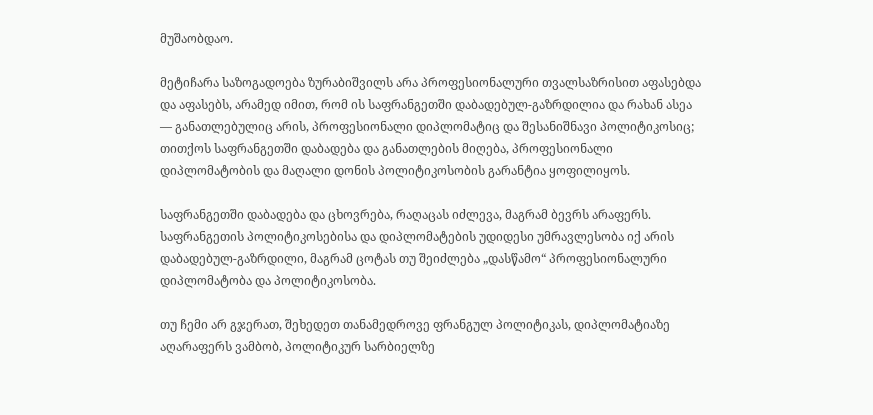მუშაობდაო.

მეტიჩარა საზოგადოება ზურაბიშვილს არა პროფესიონალური თვალსაზრისით აფასებდა და აფასებს, არამედ იმით, რომ ის საფრანგეთში დაბადებულ-გაზრდილია და რახან ასეა — განათლებულიც არის, პროფესიონალი დიპლომატიც და შესანიშნავი პოლიტიკოსიც; თითქოს საფრანგეთში დაბადება და განათლების მიღება, პროფესიონალი დიპლომატობის და მაღალი დონის პოლიტიკოსობის გარანტია ყოფილიყოს.

საფრანგეთში დაბადება და ცხოვრება, რაღაცას იძლევა, მაგრამ ბევრს არაფერს. საფრანგეთის პოლიტიკოსებისა და დიპლომატების უდიდესი უმრავლესობა იქ არის დაბადებულ-გაზრდილი, მაგრამ ცოტას თუ შეიძლება „დასწამო“ პროფესიონალური დიპლომატობა და პოლიტიკოსობა.

თუ ჩემი არ გჯერათ, შეხედეთ თანამედროვე ფრანგულ პოლიტიკას, დიპლომატიაზე აღარაფერს ვამბობ, პოლიტიკურ სარბიელზე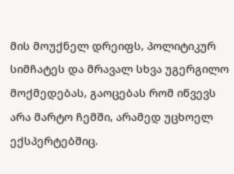მის მოუქნელ დრეიფს, პოლიტიკურ სიმჩატეს და მრავალ სხვა უგერგილო მოქმედებას, გაოცებას რომ იწვევს არა მარტო ჩემში, არამედ უცხოელ ექსპერტებშიც.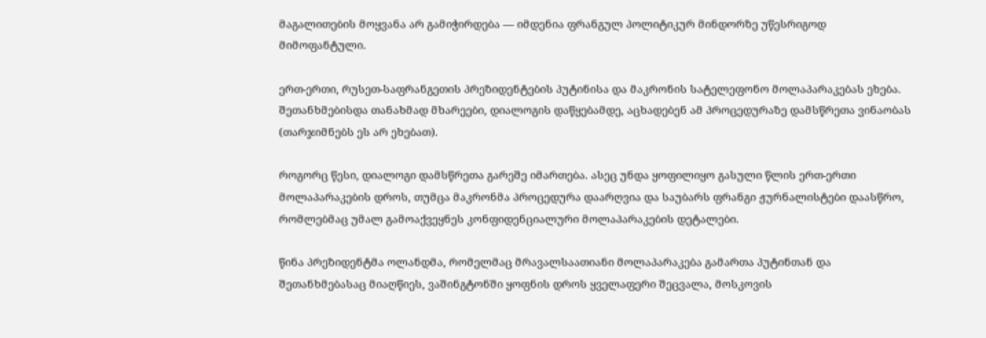მაგალითების მოყვანა არ გამიჭირდება — იმდენია ფრანგულ პოლიტიკურ მინდორზე უწესრიგოდ მიმოფანტული.

ერთ-ერთი, რუსეთ-საფრანგეთის პრეზიდენტების პუტინისა და მაკრონის სატელეფონო მოლაპარაკებას ეხება. შეთანხმებისდა თანახმად მხარეები, დიალოგის დაწყებამდე, აცხადებენ ამ პროცედურაზე დამსწრეთა ვინაობას (თარჯიმნებს ეს არ ეხებათ).

როგორც წესი, დიალოგი დამსწრეთა გარეშე იმართება. ასეც უნდა ყოფილიყო გასული წლის ერთ-ერთი მოლაპარაკების დროს, თუმცა მაკრონმა პროცედურა დაარღვია და საუბარს ფრანგი ჟურნალისტები დაასწრო, რომლებმაც უმალ გამოაქვეყნეს კონფიდენციალური მოლაპარაკების დეტალები.

წინა პრეზიდენტმა ოლანდმა, რომელმაც მრავალსაათიანი მოლაპარაკება გამართა პუტინთან და შეთანხმებასაც მიაღწიეს, ვაშინგტონში ყოფნის დროს ყველაფერი შეცვალა, მოსკოვის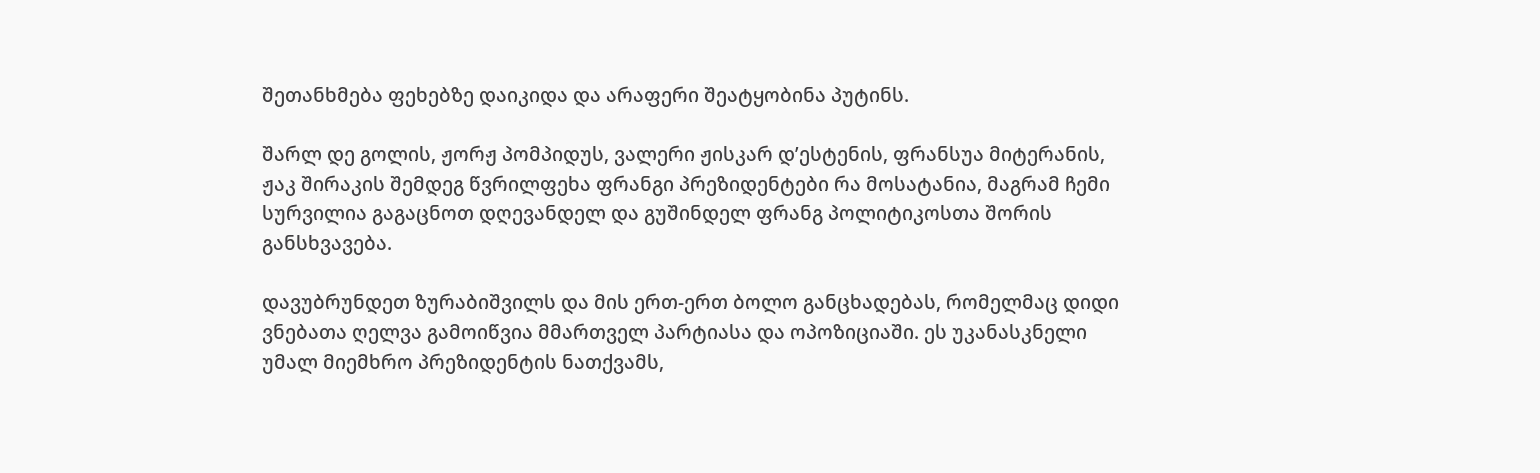შეთანხმება ფეხებზე დაიკიდა და არაფერი შეატყობინა პუტინს.

შარლ დე გოლის, ჟორჟ პომპიდუს, ვალერი ჟისკარ დ’ესტენის, ფრანსუა მიტერანის, ჟაკ შირაკის შემდეგ წვრილფეხა ფრანგი პრეზიდენტები რა მოსატანია, მაგრამ ჩემი სურვილია გაგაცნოთ დღევანდელ და გუშინდელ ფრანგ პოლიტიკოსთა შორის განსხვავება.

დავუბრუნდეთ ზურაბიშვილს და მის ერთ-ერთ ბოლო განცხადებას, რომელმაც დიდი ვნებათა ღელვა გამოიწვია მმართველ პარტიასა და ოპოზიციაში. ეს უკანასკნელი უმალ მიემხრო პრეზიდენტის ნათქვამს,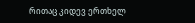რითაც კიდევ ერთხელ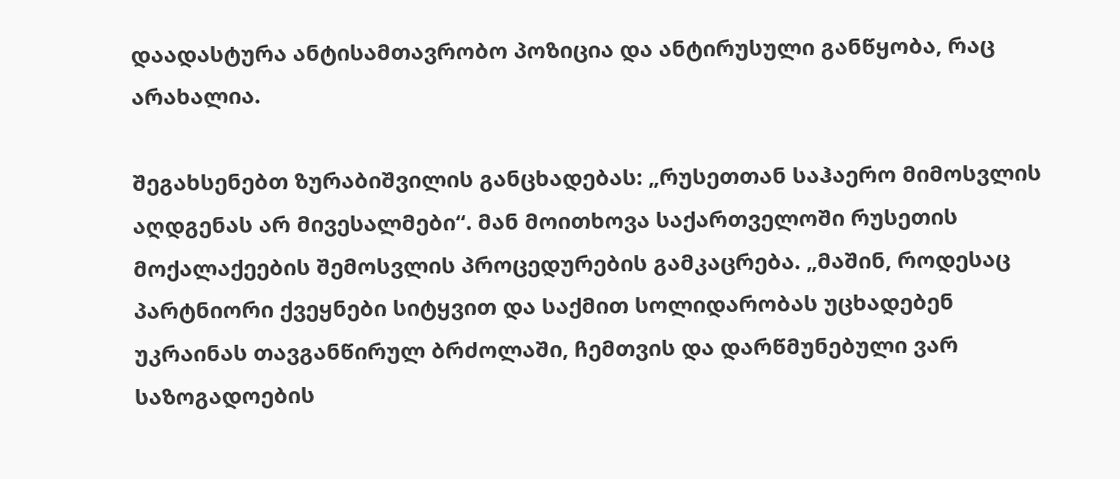დაადასტურა ანტისამთავრობო პოზიცია და ანტირუსული განწყობა, რაც არახალია.

შეგახსენებთ ზურაბიშვილის განცხადებას: „რუსეთთან საჰაერო მიმოსვლის აღდგენას არ მივესალმები“. მან მოითხოვა საქართველოში რუსეთის მოქალაქეების შემოსვლის პროცედურების გამკაცრება. „მაშინ, როდესაც პარტნიორი ქვეყნები სიტყვით და საქმით სოლიდარობას უცხადებენ უკრაინას თავგანწირულ ბრძოლაში, ჩემთვის და დარწმუნებული ვარ საზოგადოების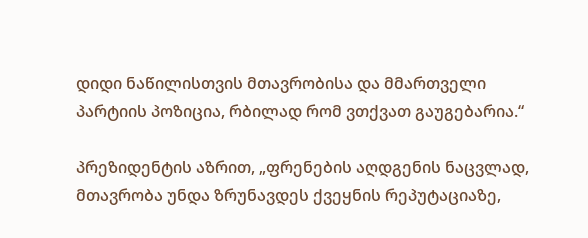დიდი ნაწილისთვის მთავრობისა და მმართველი პარტიის პოზიცია, რბილად რომ ვთქვათ გაუგებარია.“

პრეზიდენტის აზრით, „ფრენების აღდგენის ნაცვლად, მთავრობა უნდა ზრუნავდეს ქვეყნის რეპუტაციაზე,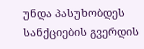უნდა პასუხობდეს სანქციების გვერდის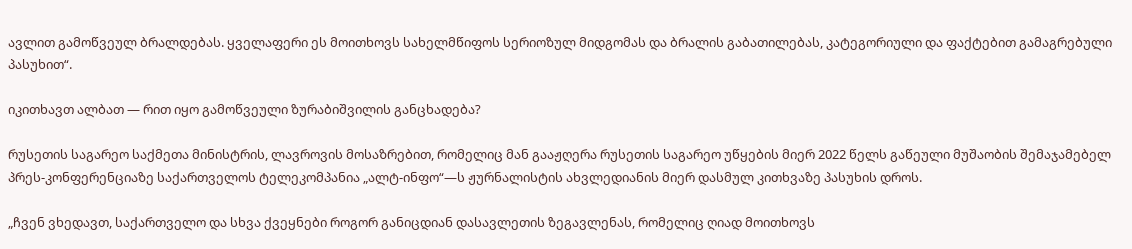ავლით გამოწვეულ ბრალდებას. ყველაფერი ეს მოითხოვს სახელმწიფოს სერიოზულ მიდგომას და ბრალის გაბათილებას, კატეგორიული და ფაქტებით გამაგრებული პასუხით“.

იკითხავთ ალბათ — რით იყო გამოწვეული ზურაბიშვილის განცხადება?

რუსეთის საგარეო საქმეთა მინისტრის, ლავროვის მოსაზრებით, რომელიც მან გააჟღერა რუსეთის საგარეო უწყების მიერ 2022 წელს გაწეული მუშაობის შემაჯამებელ პრეს-კონფერენციაზე საქართველოს ტელეკომპანია „ალტ-ინფო“—ს ჟურნალისტის ახვლედიანის მიერ დასმულ კითხვაზე პასუხის დროს.

„ჩვენ ვხედავთ, საქართველო და სხვა ქვეყნები როგორ განიცდიან დასავლეთის ზეგავლენას, რომელიც ღიად მოითხოვს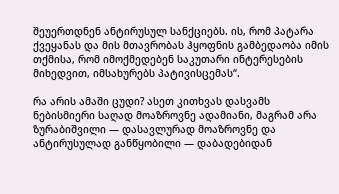შეუერთდნენ ანტირუსულ სანქციებს. ის, რომ პატარა ქვეყანას და მის მთავრობას ჰყოფნის გამბედაობა იმის თქმისა, რომ იმოქმედებენ საკუთარი ინტერესების მიხედვით, იმსახურებს პატივისცემას“.

რა არის ამაში ცუდი? ასეთ კითხვას დასვამს ნებისმიერი საღად მოაზროვნე ადამიანი, მაგრამ არა ზურაბიშვილი — დასავლურად მოაზროვნე და ანტირუსულად განწყობილი — დაბადებიდან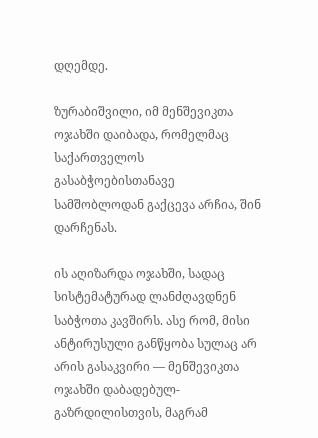დღემდე.

ზურაბიშვილი, იმ მენშევიკთა ოჯახში დაიბადა, რომელმაც საქართველოს გასაბჭოებისთანავე სამშობლოდან გაქცევა არჩია, შინ დარჩენას.

ის აღიზარდა ოჯახში, სადაც სისტემატურად ლანძღავდნენ საბჭოთა კავშირს. ასე რომ, მისი ანტირუსული განწყობა სულაც არ არის გასაკვირი — მენშევიკთა ოჯახში დაბადებულ-გაზრდილისთვის, მაგრამ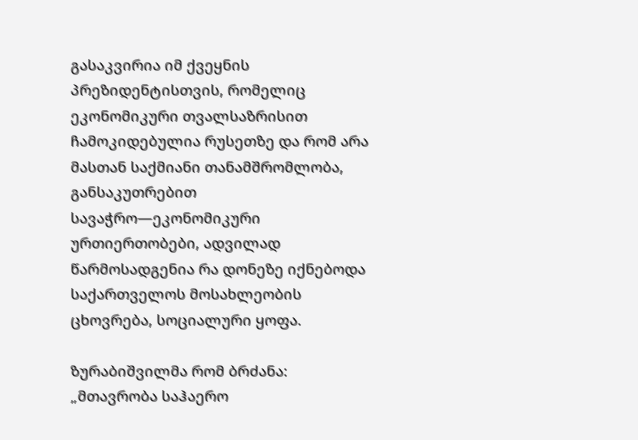გასაკვირია იმ ქვეყნის პრეზიდენტისთვის, რომელიც ეკონომიკური თვალსაზრისით ჩამოკიდებულია რუსეთზე და რომ არა მასთან საქმიანი თანამშრომლობა, განსაკუთრებით სავაჭრო—ეკონომიკური ურთიერთობები, ადვილად წარმოსადგენია რა დონეზე იქნებოდა საქართველოს მოსახლეობის ცხოვრება, სოციალური ყოფა.

ზურაბიშვილმა რომ ბრძანა: „მთავრობა საჰაერო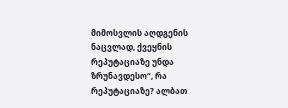მიმოსვლის აღდგენის ნაცვლად, ქვეყნის რეპუტაციაზე უნდა ზრუნავდესო“, რა რეპუტაციაზე? ალბათ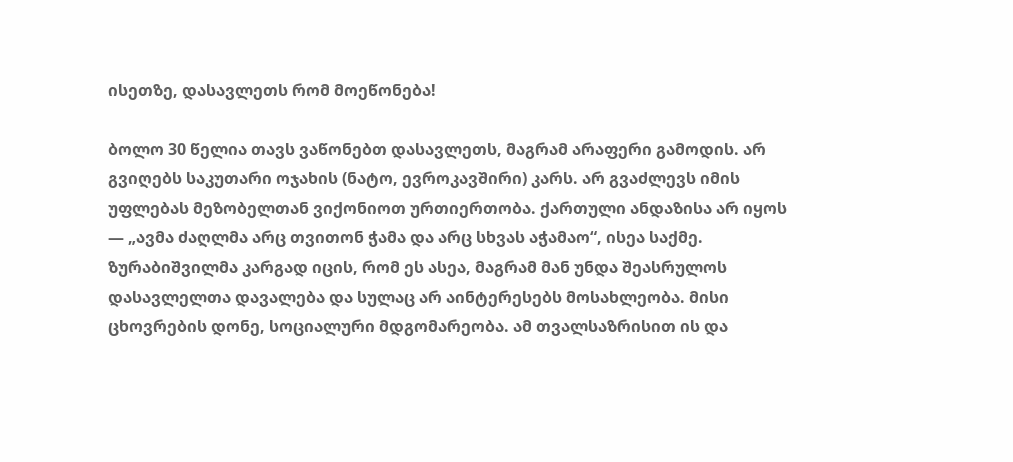ისეთზე, დასავლეთს რომ მოეწონება!

ბოლო 30 წელია თავს ვაწონებთ დასავლეთს, მაგრამ არაფერი გამოდის. არ გვიღებს საკუთარი ოჯახის (ნატო, ევროკავშირი) კარს. არ გვაძლევს იმის უფლებას მეზობელთან ვიქონიოთ ურთიერთობა. ქართული ანდაზისა არ იყოს — „ავმა ძაღლმა არც თვითონ ჭამა და არც სხვას აჭამაო“, ისეა საქმე. ზურაბიშვილმა კარგად იცის, რომ ეს ასეა, მაგრამ მან უნდა შეასრულოს დასავლელთა დავალება და სულაც არ აინტერესებს მოსახლეობა. მისი ცხოვრების დონე, სოციალური მდგომარეობა. ამ თვალსაზრისით ის და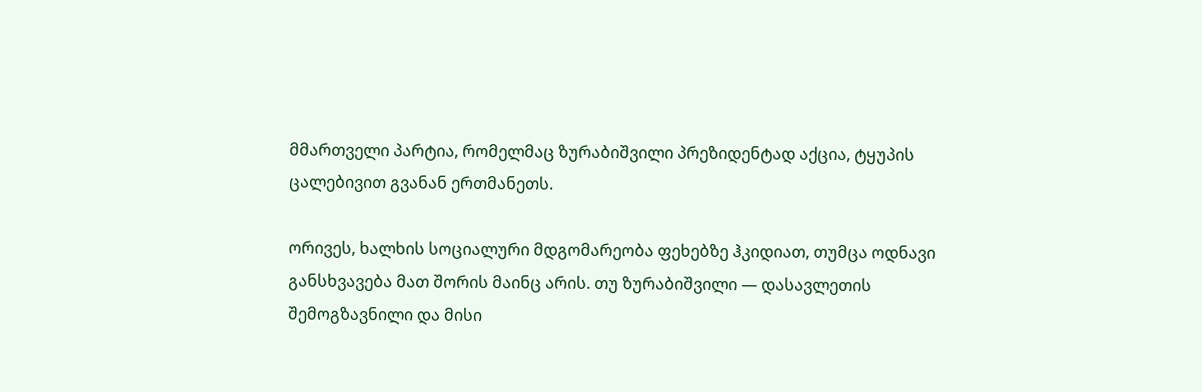მმართველი პარტია, რომელმაც ზურაბიშვილი პრეზიდენტად აქცია, ტყუპის ცალებივით გვანან ერთმანეთს.

ორივეს, ხალხის სოციალური მდგომარეობა ფეხებზე ჰკიდიათ, თუმცა ოდნავი განსხვავება მათ შორის მაინც არის. თუ ზურაბიშვილი — დასავლეთის შემოგზავნილი და მისი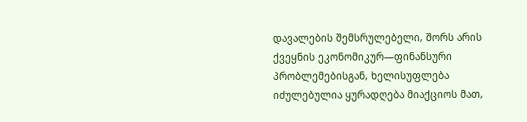დავალების შემსრულებელი, შორს არის ქვეყნის ეკონომიკურ—ფინანსური პრობლემებისგან, ხელისუფლება იძულებულია ყურადღება მიაქციოს მათ,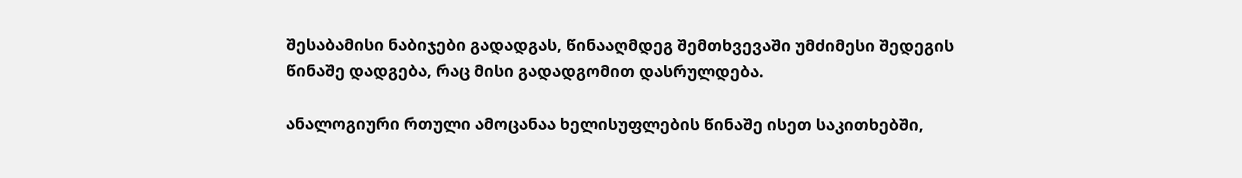შესაბამისი ნაბიჯები გადადგას, წინააღმდეგ შემთხვევაში უმძიმესი შედეგის წინაშე დადგება, რაც მისი გადადგომით დასრულდება.

ანალოგიური რთული ამოცანაა ხელისუფლების წინაშე ისეთ საკითხებში,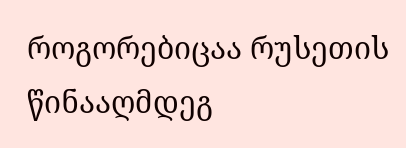როგორებიცაა რუსეთის წინააღმდეგ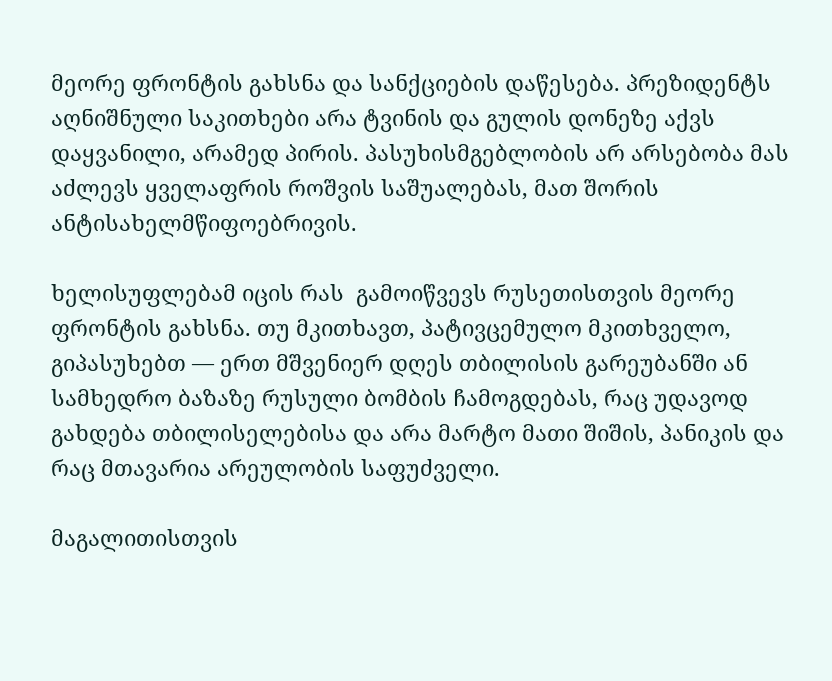მეორე ფრონტის გახსნა და სანქციების დაწესება. პრეზიდენტს აღნიშნული საკითხები არა ტვინის და გულის დონეზე აქვს დაყვანილი, არამედ პირის. პასუხისმგებლობის არ არსებობა მას აძლევს ყველაფრის როშვის საშუალებას, მათ შორის ანტისახელმწიფოებრივის.

ხელისუფლებამ იცის რას  გამოიწვევს რუსეთისთვის მეორე ფრონტის გახსნა. თუ მკითხავთ, პატივცემულო მკითხველო, გიპასუხებთ — ერთ მშვენიერ დღეს თბილისის გარეუბანში ან სამხედრო ბაზაზე რუსული ბომბის ჩამოგდებას, რაც უდავოდ გახდება თბილისელებისა და არა მარტო მათი შიშის, პანიკის და რაც მთავარია არეულობის საფუძველი.

მაგალითისთვის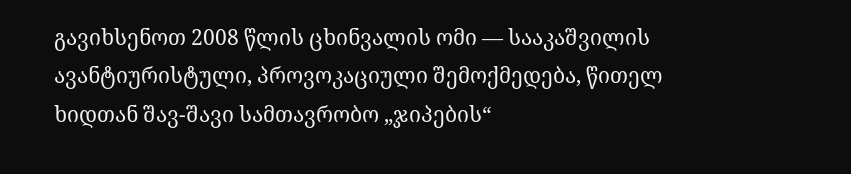გავიხსენოთ 2008 წლის ცხინვალის ომი — სააკაშვილის ავანტიურისტული, პროვოკაციული შემოქმედება, წითელ ხიდთან შავ-შავი სამთავრობო „ჯიპების“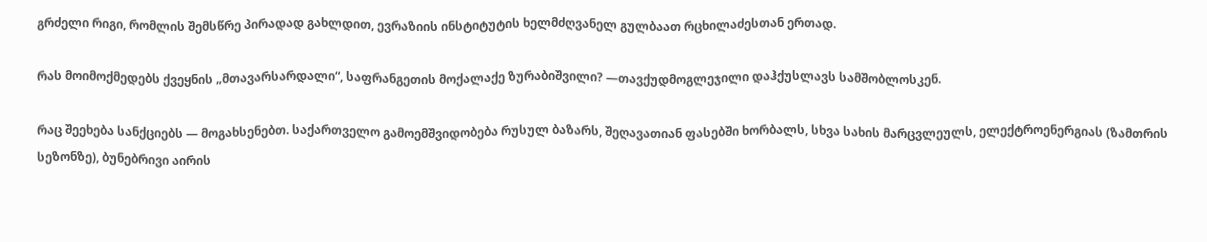გრძელი რიგი, რომლის შემსწრე პირადად გახლდით, ევრაზიის ინსტიტუტის ხელმძღვანელ გულბაათ რცხილაძესთან ერთად.

რას მოიმოქმედებს ქვეყნის „მთავარსარდალი“, საფრანგეთის მოქალაქე ზურაბიშვილი? —თავქუდმოგლეჯილი დაჰქუსლავს სამშობლოსკენ.

რაც შეეხება სანქციებს — მოგახსენებთ. საქართველო გამოემშვიდობება რუსულ ბაზარს, შეღავათიან ფასებში ხორბალს, სხვა სახის მარცვლეულს, ელექტროენერგიას (ზამთრის სეზონზე), ბუნებრივი აირის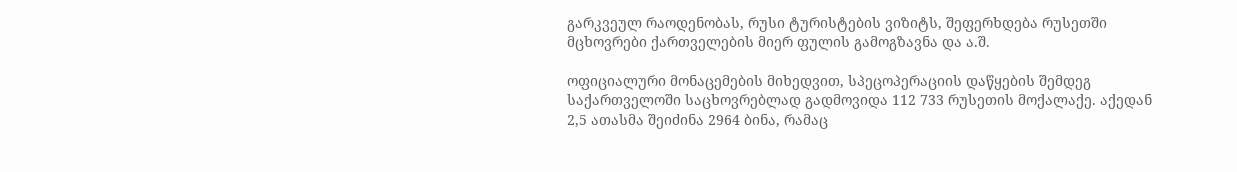გარკვეულ რაოდენობას, რუსი ტურისტების ვიზიტს, შეფერხდება რუსეთში მცხოვრები ქართველების მიერ ფულის გამოგზავნა და ა.შ.

ოფიციალური მონაცემების მიხედვით, სპეცოპერაციის დაწყების შემდეგ საქართველოში საცხოვრებლად გადმოვიდა 112 733 რუსეთის მოქალაქე. აქედან 2,5 ათასმა შეიძინა 2964 ბინა, რამაც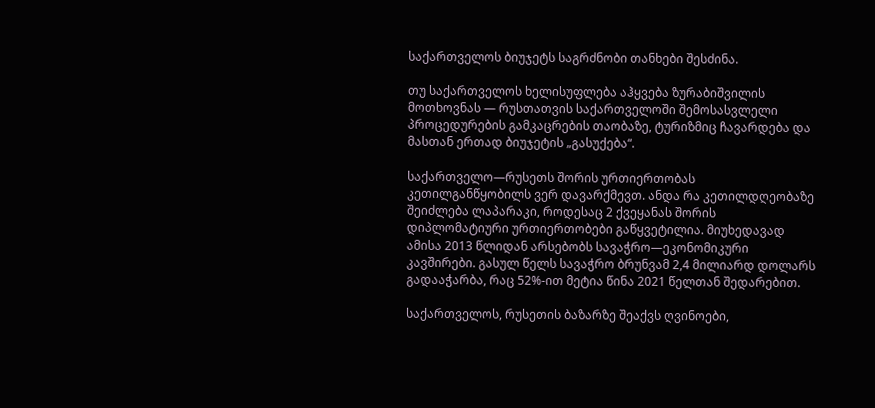საქართველოს ბიუჯეტს საგრძნობი თანხები შესძინა.

თუ საქართველოს ხელისუფლება აჰყვება ზურაბიშვილის მოთხოვნას — რუსთათვის საქართველოში შემოსასვლელი პროცედურების გამკაცრების თაობაზე, ტურიზმიც ჩავარდება და მასთან ერთად ბიუჯეტის „გასუქება“.

საქართველო—რუსეთს შორის ურთიერთობას კეთილგანწყობილს ვერ დავარქმევთ. ანდა რა კეთილდღეობაზე შეიძლება ლაპარაკი, როდესაც 2 ქვეყანას შორის დიპლომატიური ურთიერთობები გაწყვეტილია. მიუხედავად ამისა 2013 წლიდან არსებობს სავაჭრო—ეკონომიკური კავშირები. გასულ წელს სავაჭრო ბრუნვამ 2,4 მილიარდ დოლარს გადააჭარბა, რაც 52%-ით მეტია წინა 2021 წელთან შედარებით.

საქართველოს, რუსეთის ბაზარზე შეაქვს ღვინოები,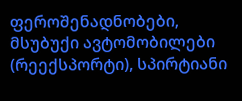ფეროშენადნობები, მსუბუქი ავტომობილები (რეექსპორტი), სპირტიანი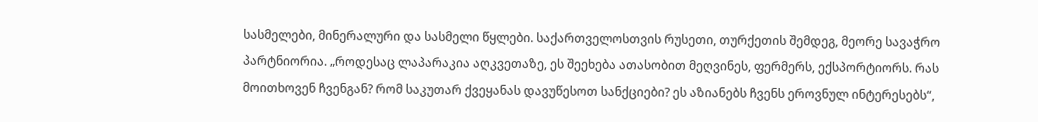სასმელები, მინერალური და სასმელი წყლები. საქართველოსთვის რუსეთი, თურქეთის შემდეგ, მეორე სავაჭრო პარტნიორია. „როდესაც ლაპარაკია აღკვეთაზე, ეს შეეხება ათასობით მეღვინეს, ფერმერს, ექსპორტიორს. რას მოითხოვენ ჩვენგან? რომ საკუთარ ქვეყანას დავუწესოთ სანქციები? ეს აზიანებს ჩვენს ეროვნულ ინტერესებს“,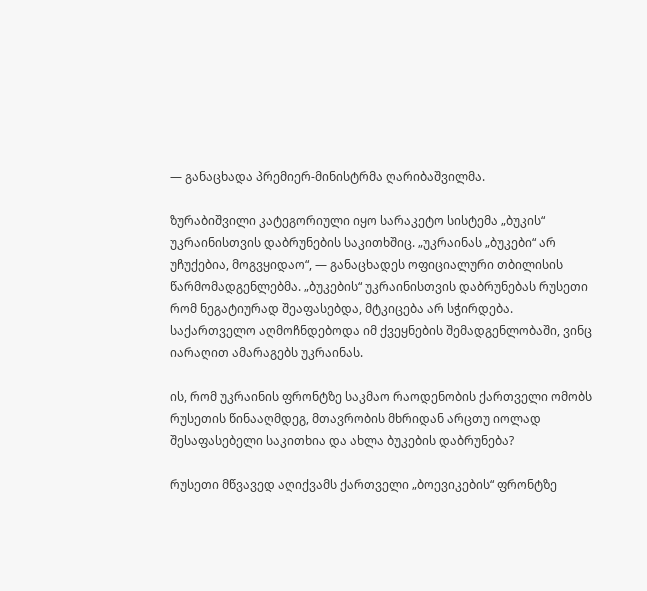— განაცხადა პრემიერ-მინისტრმა ღარიბაშვილმა.

ზურაბიშვილი კატეგორიული იყო სარაკეტო სისტემა „ბუკის“ უკრაინისთვის დაბრუნების საკითხშიც. „უკრაინას „ბუკები“ არ უჩუქებია, მოგვყიდაო“, — განაცხადეს ოფიციალური თბილისის წარმომადგენლებმა. „ბუკების“ უკრაინისთვის დაბრუნებას რუსეთი რომ ნეგატიურად შეაფასებდა, მტკიცება არ სჭირდება. საქართველო აღმოჩნდებოდა იმ ქვეყნების შემადგენლობაში, ვინც იარაღით ამარაგებს უკრაინას.

ის, რომ უკრაინის ფრონტზე საკმაო რაოდენობის ქართველი ომობს რუსეთის წინააღმდეგ, მთავრობის მხრიდან არცთუ იოლად შესაფასებელი საკითხია და ახლა ბუკების დაბრუნება?

რუსეთი მწვავედ აღიქვამს ქართველი „ბოევიკების“ ფრონტზე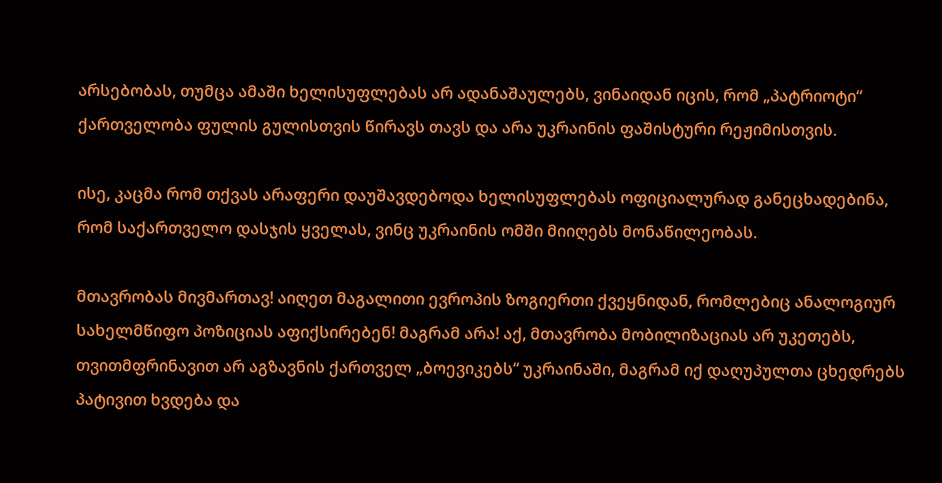არსებობას, თუმცა ამაში ხელისუფლებას არ ადანაშაულებს, ვინაიდან იცის, რომ „პატრიოტი“ ქართველობა ფულის გულისთვის წირავს თავს და არა უკრაინის ფაშისტური რეჟიმისთვის.

ისე, კაცმა რომ თქვას არაფერი დაუშავდებოდა ხელისუფლებას ოფიციალურად განეცხადებინა, რომ საქართველო დასჯის ყველას, ვინც უკრაინის ომში მიიღებს მონაწილეობას.

მთავრობას მივმართავ! აიღეთ მაგალითი ევროპის ზოგიერთი ქვეყნიდან, რომლებიც ანალოგიურ სახელმწიფო პოზიციას აფიქსირებენ! მაგრამ არა! აქ, მთავრობა მობილიზაციას არ უკეთებს, თვითმფრინავით არ აგზავნის ქართველ „ბოევიკებს“ უკრაინაში, მაგრამ იქ დაღუპულთა ცხედრებს პატივით ხვდება და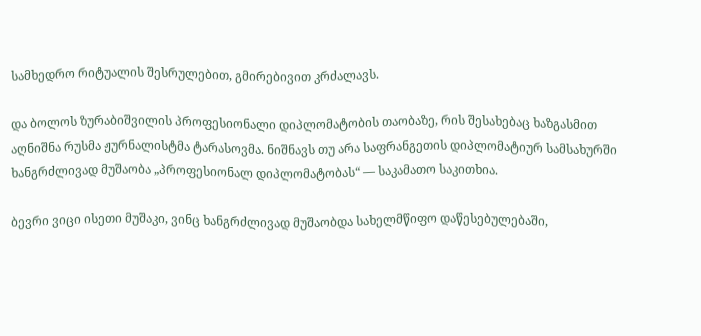სამხედრო რიტუალის შესრულებით, გმირებივით კრძალავს.

და ბოლოს ზურაბიშვილის პროფესიონალი დიპლომატობის თაობაზე, რის შესახებაც ხაზგასმით აღნიშნა რუსმა ჟურნალისტმა ტარასოვმა. ნიშნავს თუ არა საფრანგეთის დიპლომატიურ სამსახურში ხანგრძლივად მუშაობა „პროფესიონალ დიპლომატობას“ — საკამათო საკითხია.

ბევრი ვიცი ისეთი მუშაკი, ვინც ხანგრძლივად მუშაობდა სახელმწიფო დაწესებულებაში,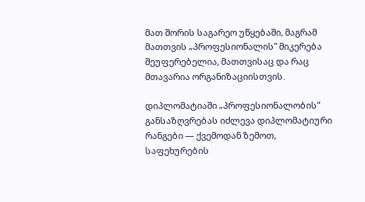მათ შორის საგარეო უწყებაში, მაგრამ მათთვის „პროფესიონალის“ მიკერება შეუფერებელია, მათთვისაც და რაც მთავარია ორგანიზაციისთვის.

დიპლომატიაში „პროფესიონალობის“ განსაზღვრებას იძლევა დიპლომატიური რანგები — ქვემოდან ზემოთ, საფეხურების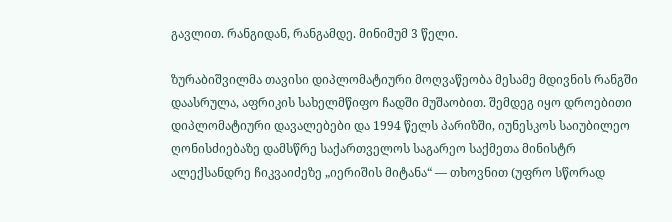გავლით. რანგიდან, რანგამდე. მინიმუმ 3 წელი.

ზურაბიშვილმა თავისი დიპლომატიური მოღვაწეობა მესამე მდივნის რანგში დაასრულა, აფრიკის სახელმწიფო ჩადში მუშაობით. შემდეგ იყო დროებითი დიპლომატიური დავალებები და 1994 წელს პარიზში, იუნესკოს საიუბილეო ღონისძიებაზე დამსწრე საქართველოს საგარეო საქმეთა მინისტრ ალექსანდრე ჩიკვაიძეზე „იერიშის მიტანა“ — თხოვნით (უფრო სწორად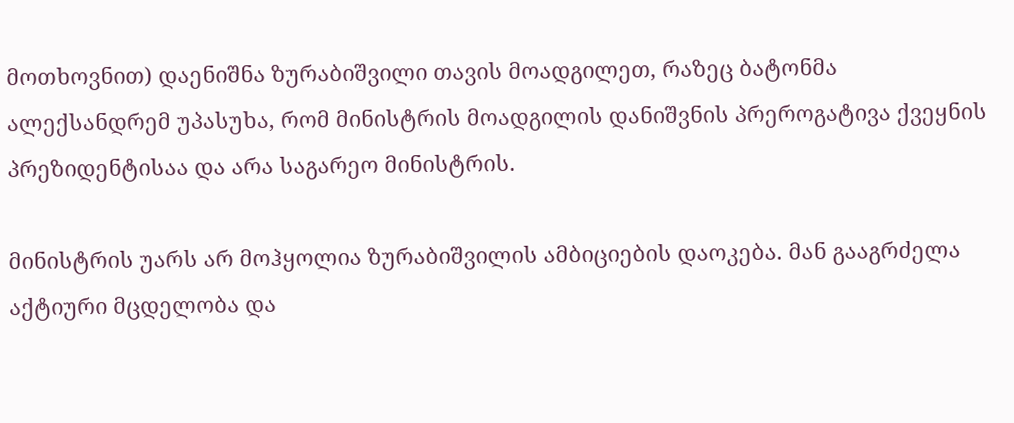მოთხოვნით) დაენიშნა ზურაბიშვილი თავის მოადგილეთ, რაზეც ბატონმა ალექსანდრემ უპასუხა, რომ მინისტრის მოადგილის დანიშვნის პრეროგატივა ქვეყნის პრეზიდენტისაა და არა საგარეო მინისტრის.

მინისტრის უარს არ მოჰყოლია ზურაბიშვილის ამბიციების დაოკება. მან გააგრძელა აქტიური მცდელობა და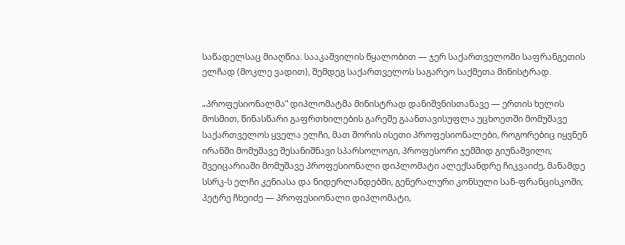საწადელსაც მიაღწია. სააკაშვილის წყალობით — ჯერ საქართველოში საფრანგეთის ელჩად (მოკლე ვადით), შემდეგ საქართველოს საგარეო საქმეთა მინისტრად.

„პროფესიონალმა“ დიპლომატმა მინისტრად დანიშვნისთანავე — ერთის ხელის მოსმით, წინასწარი გაფრთხილების გარეშე გაანთავისუფლა უცხოეთში მომუშავე საქართველოს ყველა ელჩი, მათ შორის ისეთი პროფესიონალები, როგორებიც იყვნენ ირანში მომუშავე შესანიშნავი სპარსოლოგი, პროფესორი ჯემშიდ გიუნაშვილი; შვეიცარიაში მომუშავე პროფესიონალი დიპლომატი ალექსანდრე ჩიკვაიძე, მანამდე სსრკ-ს ელჩი კენიასა და ნიდერლანდებში, გენერალური კონსული სან-ფრანცისკოში; პეტრე ჩხეიძე — პროფესიონალი დიპლომატი,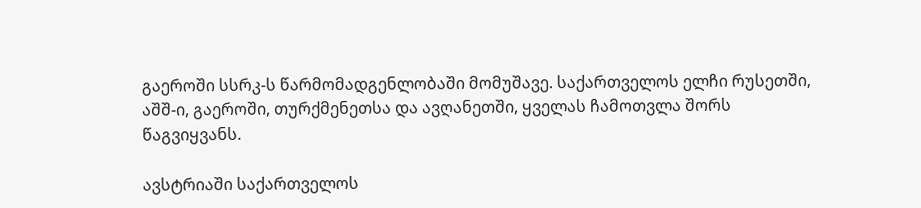გაეროში სსრკ-ს წარმომადგენლობაში მომუშავე. საქართველოს ელჩი რუსეთში, აშშ-ი, გაეროში, თურქმენეთსა და ავღანეთში, ყველას ჩამოთვლა შორს წაგვიყვანს.

ავსტრიაში საქართველოს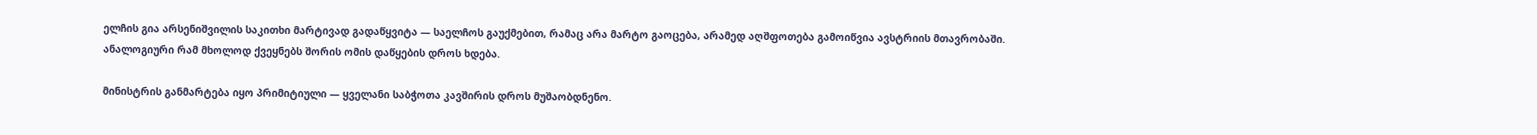ელჩის გია არსენიშვილის საკითხი მარტივად გადაწყვიტა — საელჩოს გაუქმებით, რამაც არა მარტო გაოცება, არამედ აღშფოთება გამოიწვია ავსტრიის მთავრობაში. ანალოგიური რამ მხოლოდ ქვეყნებს შორის ომის დაწყების დროს ხდება.

მინისტრის განმარტება იყო პრიმიტიული — ყველანი საბჭოთა კავშირის დროს მუშაობდნენო.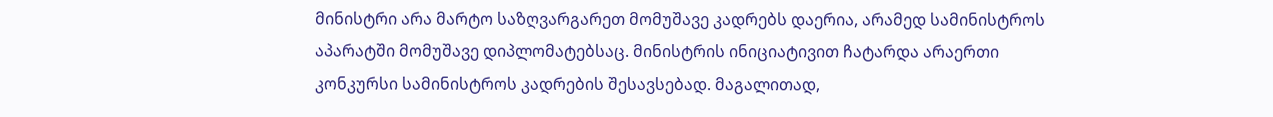მინისტრი არა მარტო საზღვარგარეთ მომუშავე კადრებს დაერია, არამედ სამინისტროს აპარატში მომუშავე დიპლომატებსაც. მინისტრის ინიციატივით ჩატარდა არაერთი კონკურსი სამინისტროს კადრების შესავსებად. მაგალითად,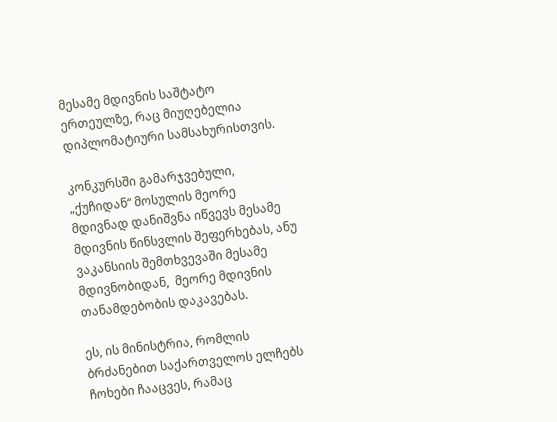მესამე მდივნის საშტატო ერთეულზე, რაც მიუღებელია დიპლომატიური სამსახურისთვის.

კონკურსში გამარჯვებული, „ქუჩიდან“ მოსულის მეორე მდივნად დანიშვნა იწვევს მესამე მდივნის წინსვლის შეფერხებას, ანუ ვაკანსიის შემთხვევაში მესამე მდივნობიდან,  მეორე მდივნის თანამდებობის დაკავებას.

ეს, ის მინისტრია, რომლის ბრძანებით საქართველოს ელჩებს ჩოხები ჩააცვეს, რამაც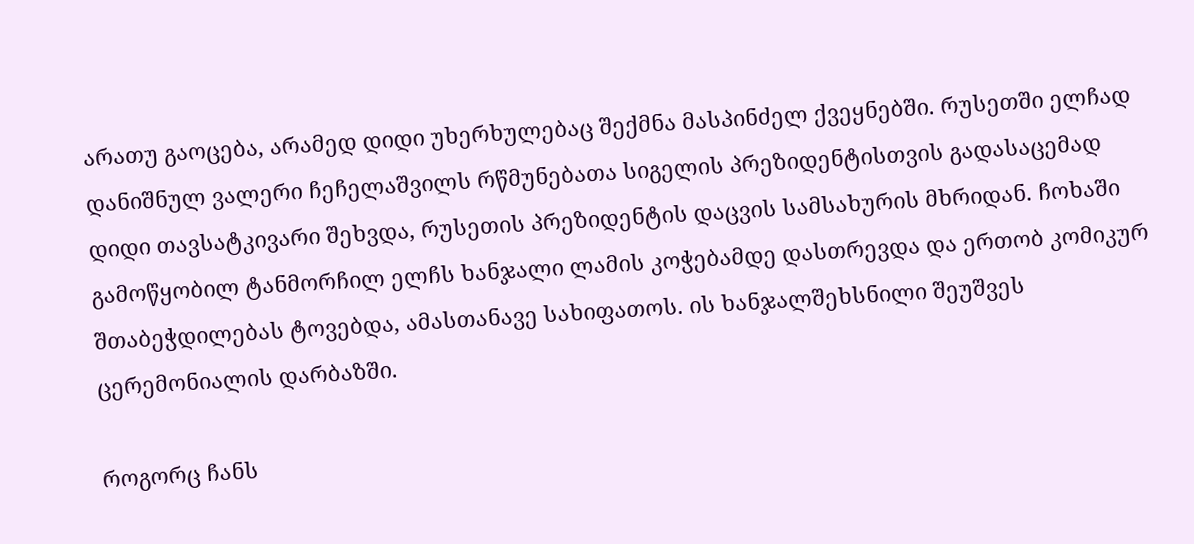არათუ გაოცება, არამედ დიდი უხერხულებაც შექმნა მასპინძელ ქვეყნებში. რუსეთში ელჩად დანიშნულ ვალერი ჩეჩელაშვილს რწმუნებათა სიგელის პრეზიდენტისთვის გადასაცემად დიდი თავსატკივარი შეხვდა, რუსეთის პრეზიდენტის დაცვის სამსახურის მხრიდან. ჩოხაში გამოწყობილ ტანმორჩილ ელჩს ხანჯალი ლამის კოჭებამდე დასთრევდა და ერთობ კომიკურ შთაბეჭდილებას ტოვებდა, ამასთანავე სახიფათოს. ის ხანჯალშეხსნილი შეუშვეს ცერემონიალის დარბაზში.

როგორც ჩანს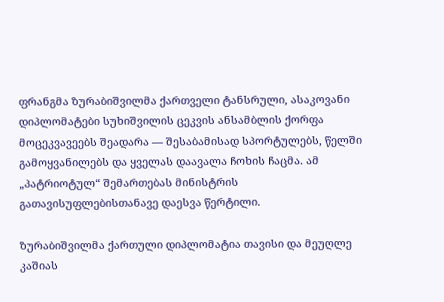ფრანგმა ზურაბიშვილმა ქართველი ტანსრული, ასაკოვანი დიპლომატები სუხიშვილის ცეკვის ანსამბლის ქორფა მოცეკვავეებს შეადარა — შესაბამისად სპორტულებს, წელში გამოყვანილებს და ყველას დაავალა ჩოხის ჩაცმა. ამ „პატრიოტულ“ შემართებას მინისტრის გათავისუფლებისთანავე დაესვა წერტილი.

ზურაბიშვილმა ქართული დიპლომატია თავისი და მეუღლე კაშიას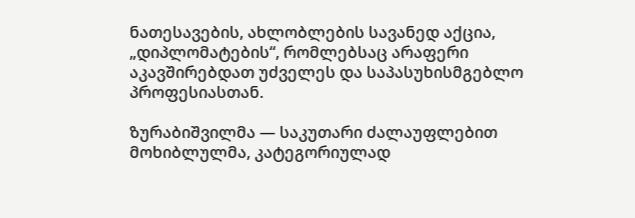ნათესავების, ახლობლების სავანედ აქცია, „დიპლომატების“, რომლებსაც არაფერი აკავშირებდათ უძველეს და საპასუხისმგებლო პროფესიასთან.

ზურაბიშვილმა — საკუთარი ძალაუფლებით მოხიბლულმა, კატეგორიულად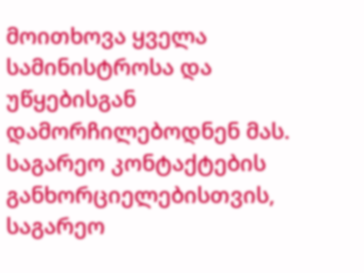მოითხოვა ყველა სამინისტროსა და უწყებისგან დამორჩილებოდნენ მას. საგარეო კონტაქტების განხორციელებისთვის, საგარეო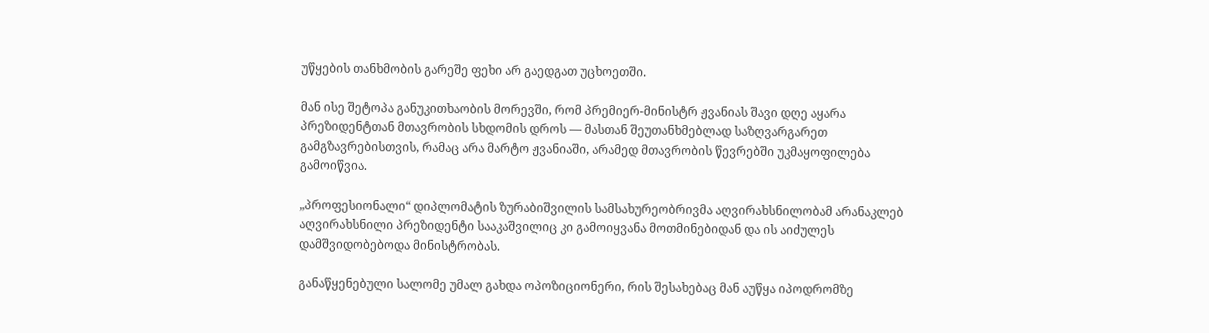უწყების თანხმობის გარეშე ფეხი არ გაედგათ უცხოეთში.

მან ისე შეტოპა განუკითხაობის მორევში, რომ პრემიერ-მინისტრ ჟვანიას შავი დღე აყარა პრეზიდენტთან მთავრობის სხდომის დროს — მასთან შეუთანხმებლად საზღვარგარეთ გამგზავრებისთვის, რამაც არა მარტო ჟვანიაში, არამედ მთავრობის წევრებში უკმაყოფილება გამოიწვია.

„პროფესიონალი“ დიპლომატის ზურაბიშვილის სამსახურეობრივმა აღვირახსნილობამ არანაკლებ აღვირახსნილი პრეზიდენტი სააკაშვილიც კი გამოიყვანა მოთმინებიდან და ის აიძულეს დამშვიდობებოდა მინისტრობას.

განაწყენებული სალომე უმალ გახდა ოპოზიციონერი, რის შესახებაც მან აუწყა იპოდრომზე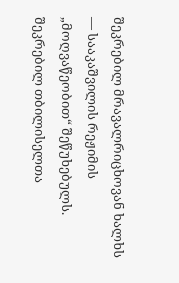შეკრებილ მრავალრიცხოვან ხალხს — სააკაშვილის რეჟიმის „მოღვაწეობით“ შეწუხებულს. შეკრებილ თბილისელთა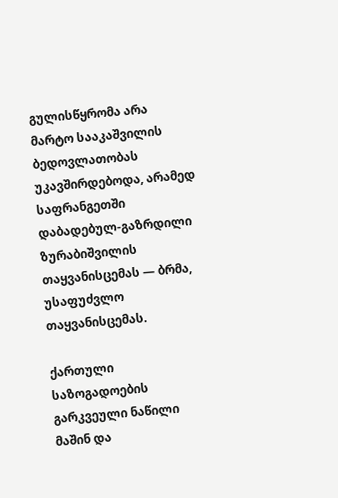გულისწყრომა არა მარტო სააკაშვილის ბედოვლათობას უკავშირდებოდა, არამედ საფრანგეთში დაბადებულ-გაზრდილი ზურაბიშვილის თაყვანისცემას — ბრმა,  უსაფუძვლო თაყვანისცემას.

ქართული საზოგადოების გარკვეული ნაწილი მაშინ და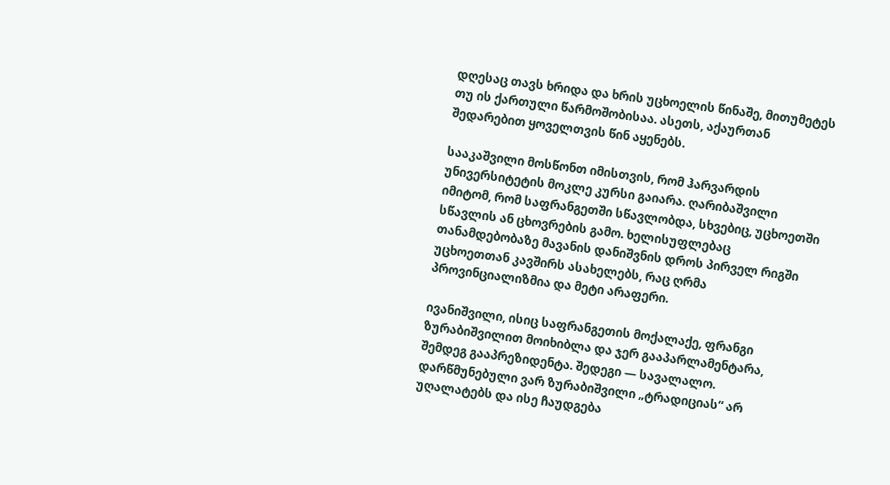დღესაც თავს ხრიდა და ხრის უცხოელის წინაშე, მითუმეტეს თუ ის ქართული წარმოშობისაა. ასეთს, აქაურთან შედარებით ყოველთვის წინ აყენებს.

სააკაშვილი მოსწონთ იმისთვის, რომ ჰარვარდის უნივერსიტეტის მოკლე კურსი გაიარა. ღარიბაშვილი იმიტომ, რომ საფრანგეთში სწავლობდა, სხვებიც, უცხოეთში სწავლის ან ცხოვრების გამო. ხელისუფლებაც თანამდებობაზე მავანის დანიშვნის დროს პირველ რიგში უცხოეთთან კავშირს ასახელებს, რაც ღრმა  პროვინციალიზმია და მეტი არაფერი.

ივანიშვილი, ისიც საფრანგეთის მოქალაქე, ფრანგი ზურაბიშვილით მოიხიბლა და ჯერ გააპარლამენტარა, შემდეგ გააპრეზიდენტა. შედეგი — სავალალო. დარწმუნებული ვარ ზურაბიშვილი „ტრადიციას“ არ უღალატებს და ისე ჩაუდგება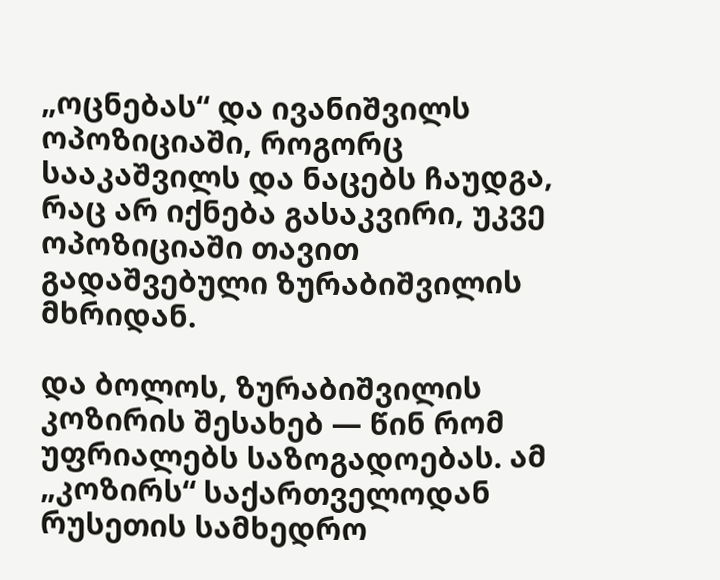„ოცნებას“ და ივანიშვილს ოპოზიციაში, როგორც სააკაშვილს და ნაცებს ჩაუდგა, რაც არ იქნება გასაკვირი, უკვე ოპოზიციაში თავით გადაშვებული ზურაბიშვილის მხრიდან.

და ბოლოს, ზურაბიშვილის კოზირის შესახებ — წინ რომ უფრიალებს საზოგადოებას. ამ „კოზირს“ საქართველოდან რუსეთის სამხედრო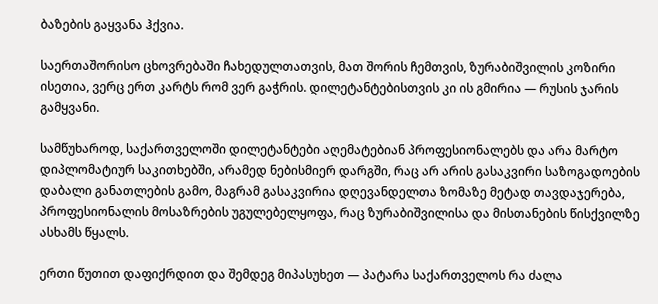ბაზების გაყვანა ჰქვია.

საერთაშორისო ცხოვრებაში ჩახედულთათვის, მათ შორის ჩემთვის, ზურაბიშვილის კოზირი ისეთია, ვერც ერთ კარტს რომ ვერ გაჭრის. დილეტანტებისთვის კი ის გმირია — რუსის ჯარის გამყვანი.

სამწუხაროდ, საქართველოში დილეტანტები აღემატებიან პროფესიონალებს და არა მარტო დიპლომატიურ საკითხებში, არამედ ნებისმიერ დარგში, რაც არ არის გასაკვირი საზოგადოების დაბალი განათლების გამო, მაგრამ გასაკვირია დღევანდელთა ზომაზე მეტად თავდაჯერება, პროფესიონალის მოსაზრების უგულებელყოფა, რაც ზურაბიშვილისა და მისთანების წისქვილზე ასხამს წყალს.

ერთი წუთით დაფიქრდით და შემდეგ მიპასუხეთ — პატარა საქართველოს რა ძალა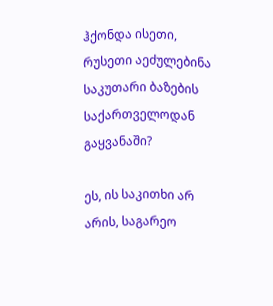ჰქონდა ისეთი, რუსეთი აეძულებინა საკუთარი ბაზების საქართველოდან გაყვანაში?

ეს, ის საკითხი არ არის, საგარეო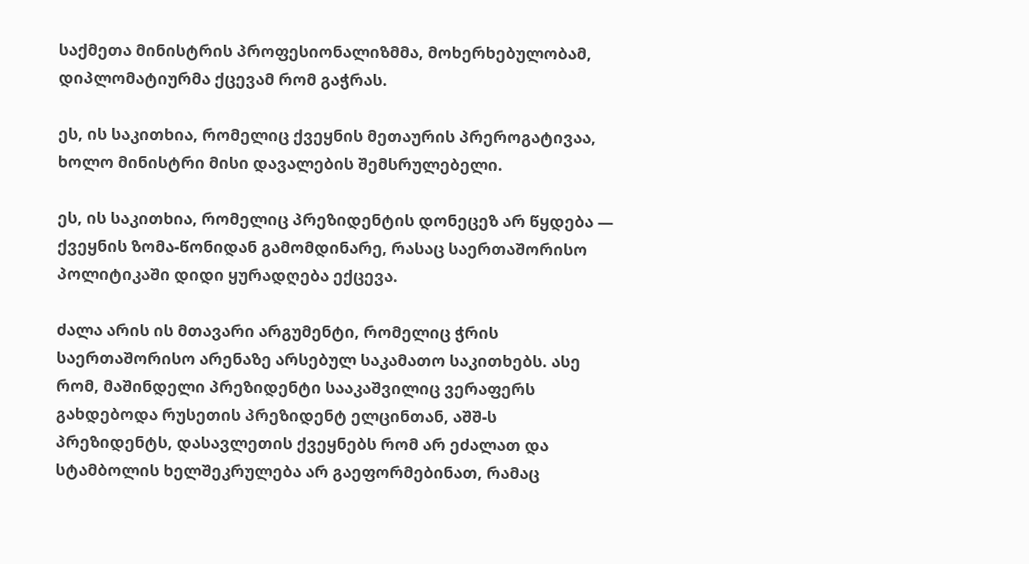საქმეთა მინისტრის პროფესიონალიზმმა, მოხერხებულობამ, დიპლომატიურმა ქცევამ რომ გაჭრას.

ეს, ის საკითხია, რომელიც ქვეყნის მეთაურის პრეროგატივაა, ხოლო მინისტრი მისი დავალების შემსრულებელი.

ეს, ის საკითხია, რომელიც პრეზიდენტის დონეცეზ არ წყდება — ქვეყნის ზომა-წონიდან გამომდინარე, რასაც საერთაშორისო პოლიტიკაში დიდი ყურადღება ექცევა.

ძალა არის ის მთავარი არგუმენტი, რომელიც ჭრის საერთაშორისო არენაზე არსებულ საკამათო საკითხებს. ასე რომ, მაშინდელი პრეზიდენტი სააკაშვილიც ვერაფერს გახდებოდა რუსეთის პრეზიდენტ ელცინთან, აშშ-ს პრეზიდენტს, დასავლეთის ქვეყნებს რომ არ ეძალათ და სტამბოლის ხელშეკრულება არ გაეფორმებინათ, რამაც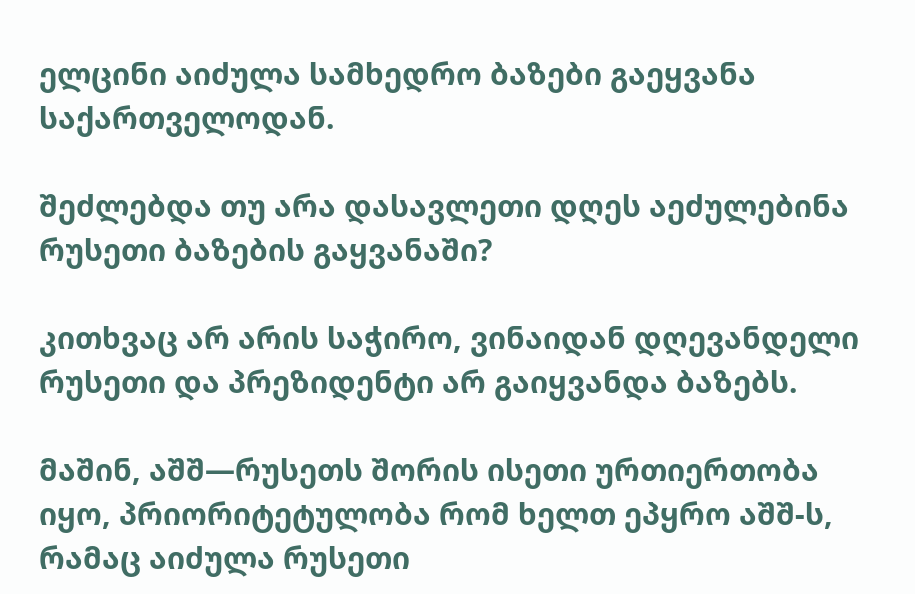ელცინი აიძულა სამხედრო ბაზები გაეყვანა საქართველოდან.

შეძლებდა თუ არა დასავლეთი დღეს აეძულებინა რუსეთი ბაზების გაყვანაში?

კითხვაც არ არის საჭირო, ვინაიდან დღევანდელი რუსეთი და პრეზიდენტი არ გაიყვანდა ბაზებს.

მაშინ, აშშ—რუსეთს შორის ისეთი ურთიერთობა იყო, პრიორიტეტულობა რომ ხელთ ეპყრო აშშ-ს, რამაც აიძულა რუსეთი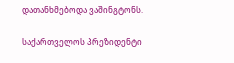დათანხმებოდა ვაშინგტონს.

საქართველოს პრეზიდენტი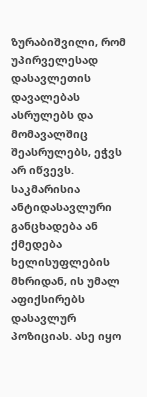ზურაბიშვილი, რომ უპირველესად დასავლეთის დავალებას ასრულებს და მომავალშიც შეასრულებს, ეჭვს არ იწვევს. საკმარისია ანტიდასავლური განცხადება ან ქმედება ხელისუფლების მხრიდან, ის უმალ აფიქსირებს დასავლურ პოზიციას. ასე იყო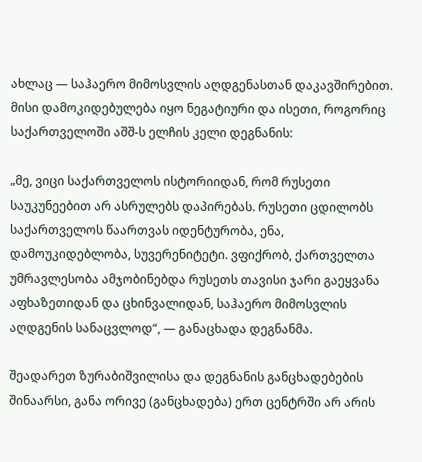ახლაც — საჰაერო მიმოსვლის აღდგენასთან დაკავშირებით. მისი დამოკიდებულება იყო ნეგატიური და ისეთი, როგორიც საქართველოში აშშ-ს ელჩის კელი დეგნანის:

„მე, ვიცი საქართველოს ისტორიიდან, რომ რუსეთი საუკუნეებით არ ასრულებს დაპირებას. რუსეთი ცდილობს საქართველოს წაართვას იდენტურობა, ენა, დამოუკიდებლობა, სუვერენიტეტი. ვფიქრობ, ქართველთა უმრავლესობა ამჯობინებდა რუსეთს თავისი ჯარი გაეყვანა აფხაზეთიდან და ცხინვალიდან, საჰაერო მიმოსვლის აღდგენის სანაცვლოდ“, — განაცხადა დეგნანმა.

შეადარეთ ზურაბიშვილისა და დეგნანის განცხადებების შინაარსი, განა ორივე (განცხადება) ერთ ცენტრში არ არის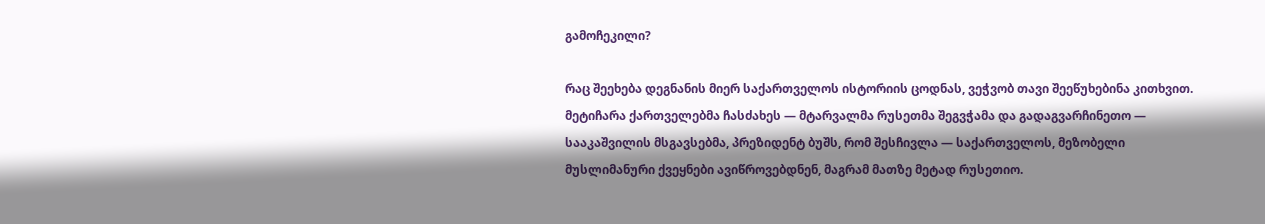გამოჩეკილი?

რაც შეეხება დეგნანის მიერ საქართველოს ისტორიის ცოდნას, ვეჭვობ თავი შეეწუხებინა კითხვით. მეტიჩარა ქართველებმა ჩასძახეს — მტარვალმა რუსეთმა შეგვჭამა და გადაგვარჩინეთო — სააკაშვილის მსგავსებმა, პრეზიდენტ ბუშს, რომ შესჩივლა — საქართველოს, მეზობელი მუსლიმანური ქვეყნები ავიწროვებდნენ, მაგრამ მათზე მეტად რუსეთიო.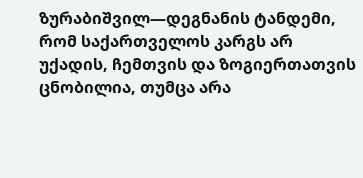ზურაბიშვილ—დეგნანის ტანდემი, რომ საქართველოს კარგს არ უქადის, ჩემთვის და ზოგიერთათვის ცნობილია, თუმცა არა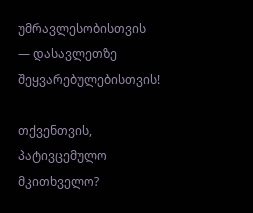უმრავლესობისთვის — დასავლეთზე შეყვარებულებისთვის!

თქვენთვის, პატივცემულო მკითხველო?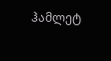ჰამლეტ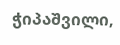ჭიპაშვილი,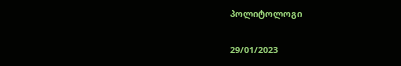პოლიტოლოგი

29/01/2023